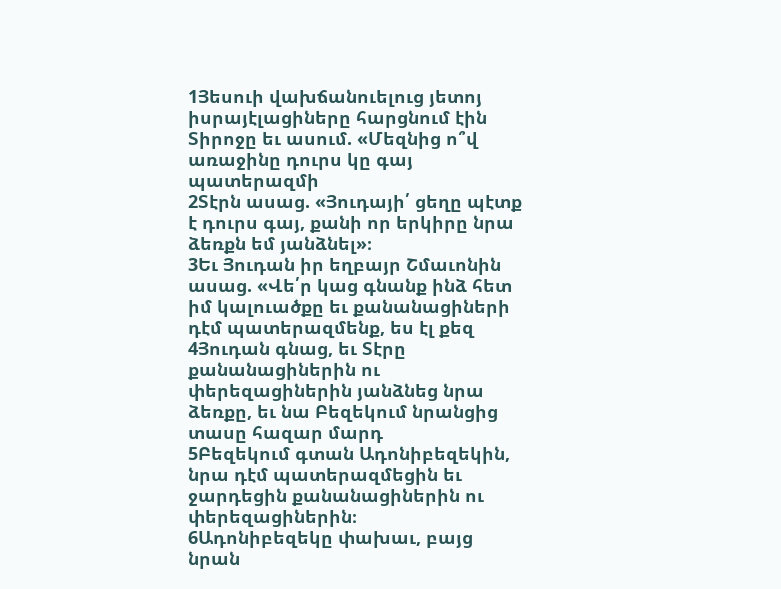1Յեսուի վախճանուելուց յետոյ իսրայէլացիները հարցնում էին Տիրոջը եւ ասում. «Մեզնից ո՞վ առաջինը դուրս կը գայ պատերազմի
2Տէրն ասաց. «Յուդայի՛ ցեղը պէտք է դուրս գայ, քանի որ երկիրը նրա ձեռքն եմ յանձնել»։
3Եւ Յուդան իր եղբայր Շմաւոնին ասաց. «Վե՛ր կաց գնանք ինձ հետ իմ կալուածքը եւ քանանացիների դէմ պատերազմենք, ես էլ քեզ
4Յուդան գնաց, եւ Տէրը քանանացիներին ու փերեզացիներին յանձնեց նրա ձեռքը, եւ նա Բեզեկում նրանցից տասը հազար մարդ
5Բեզեկում գտան Ադոնիբեզեկին, նրա դէմ պատերազմեցին եւ ջարդեցին քանանացիներին ու փերեզացիներին։
6Ադոնիբեզեկը փախաւ, բայց նրան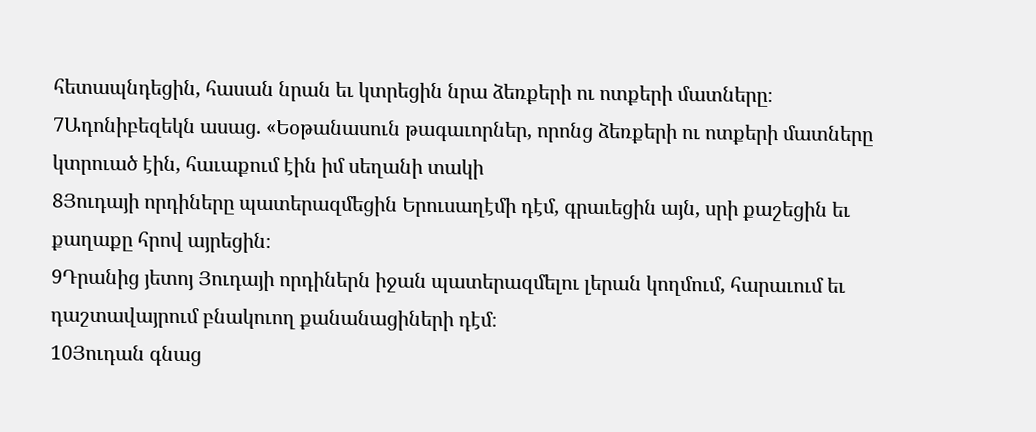հետապնդեցին, հասան նրան եւ կտրեցին նրա ձեռքերի ու ոտքերի մատները։
7Ադոնիբեզեկն ասաց. «Եօթանասուն թագաւորներ, որոնց ձեռքերի ու ոտքերի մատները կտրուած էին, հաւաքում էին իմ սեղանի տակի
8Յուդայի որդիները պատերազմեցին Երուսաղէմի դէմ, գրաւեցին այն, սրի քաշեցին եւ քաղաքը հրով այրեցին։
9Դրանից յետոյ Յուդայի որդիներն իջան պատերազմելու լերան կողմում, հարաւում եւ դաշտավայրում բնակուող քանանացիների դէմ։
10Յուդան գնաց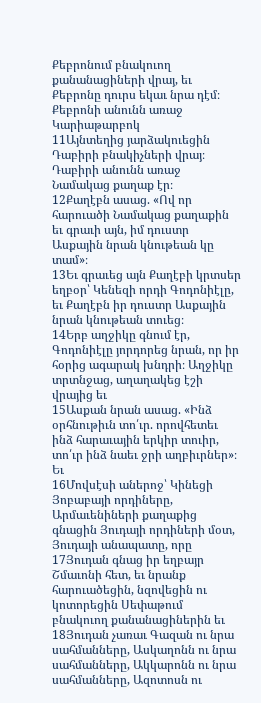Քեբրոնում բնակուող քանանացիների վրայ, եւ Քեբրոնը դուրս եկաւ նրա դէմ։ Քեբրոնի անունն առաջ Կարիաթարբոկ
11Այնտեղից յարձակուեցին Դաբիրի բնակիչների վրայ։ Դաբիրի անունն առաջ Նամակաց քաղաք էր։
12Քաղէբն ասաց. «Ով որ հարուածի Նամակաց քաղաքին եւ գրաւի այն, իմ դուստր Ասքային նրան կնութեան կը տամ»։
13Եւ գրաւեց այն Քաղէբի կրտսեր եղբօր՝ Կենեզի որդի Գոդոնիէլը, եւ Քաղէբն իր դուստր Ասքային նրան կնութեան տուեց։
14Երբ աղջիկը գնում էր, Գոդոնիէլը յորդորեց նրան, որ իր հօրից ագարակ խնդրի։ Աղջիկը տրտնջաց, աղաղակեց էշի վրայից եւ
15Ասքան նրան ասաց. «Ինձ օրհնութիւն տո՛ւր. որովհետեւ ինձ հարաւային երկիր տուիր, տո՛ւր ինձ նաեւ ջրի աղբիւրներ»։ Եւ
16Մովսէսի աներոջ՝ Կինեցի Յոբաբայի որդիները, Արմաւենիների քաղաքից գնացին Յուդայի որդիների մօտ, Յուդայի անապատը, որը
17Յուդան գնաց իր եղբայր Շմաւոնի հետ, եւ նրանք հարուածեցին, նզովեցին ու կոտորեցին Սեփաթում բնակուող քանանացիներին եւ
18Յուդան չառաւ Գազան ու նրա սահմանները, Ասկաղոնն ու նրա սահմանները, Ակկարոնն ու նրա սահմանները, Ազոտոսն ու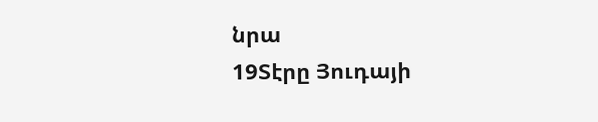նրա
19Տէրը Յուդայի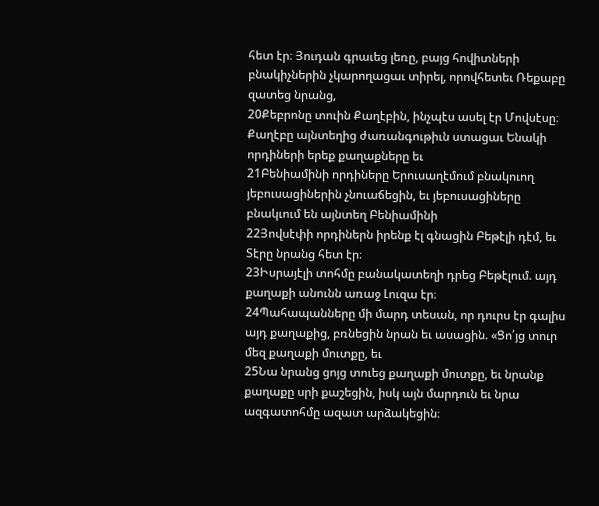հետ էր։ Յուդան գրաւեց լեռը, բայց հովիտների բնակիչներին չկարողացաւ տիրել, որովհետեւ Ռեքաբը զատեց նրանց,
20Քեբրոնը տուին Քաղէբին, ինչպէս ասել էր Մովսէսը։ Քաղէբը այնտեղից ժառանգութիւն ստացաւ Ենակի որդիների երեք քաղաքները եւ
21Բենիամինի որդիները Երուսաղէմում բնակուող յեբուսացիներին չնուաճեցին, եւ յեբուսացիները բնակւում են այնտեղ Բենիամինի
22Յովսէփի որդիներն իրենք էլ գնացին Բեթէլի դէմ, եւ Տէրը նրանց հետ էր։
23Իսրայէլի տոհմը բանակատեղի դրեց Բեթէլում. այդ քաղաքի անունն առաջ Լուզա էր։
24Պահապանները մի մարդ տեսան, որ դուրս էր գալիս այդ քաղաքից, բռնեցին նրան եւ ասացին. «Ցո՛յց տուր մեզ քաղաքի մուտքը, եւ
25Նա նրանց ցոյց տուեց քաղաքի մուտքը, եւ նրանք քաղաքը սրի քաշեցին, իսկ այն մարդուն եւ նրա ազգատոհմը ազատ արձակեցին։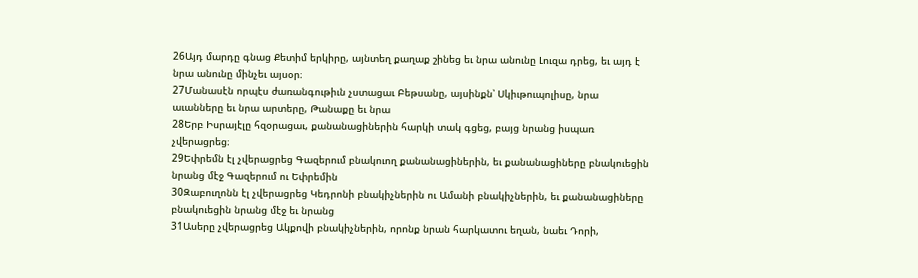26Այդ մարդը գնաց Քետիմ երկիրը, այնտեղ քաղաք շինեց եւ նրա անունը Լուզա դրեց, եւ այդ է նրա անունը մինչեւ այսօր։
27Մանասէն որպէս ժառանգութիւն չստացաւ Բեթսանը, այսինքն՝ Սկիւթուպոլիսը, նրա աւանները եւ նրա արտերը, Թանաքը եւ նրա
28Երբ Իսրայէլը հզօրացաւ, քանանացիներին հարկի տակ գցեց, բայց նրանց իսպառ չվերացրեց։
29Եփրեմն էլ չվերացրեց Գազերում բնակուող քանանացիներին, եւ քանանացիները բնակուեցին նրանց մէջ Գազերում ու Եփրեմին
30Զաբուղոնն էլ չվերացրեց Կեդրոնի բնակիչներին ու Ամանի բնակիչներին, եւ քանանացիները բնակուեցին նրանց մէջ եւ նրանց
31Ասերը չվերացրեց Ակքովի բնակիչներին, որոնք նրան հարկատու եղան, նաեւ Դորի,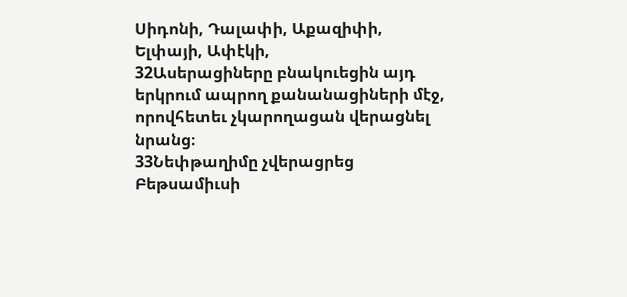Սիդոնի, Դալափի, Աքազիփի, Ելփայի, Ափէկի,
32Ասերացիները բնակուեցին այդ երկրում ապրող քանանացիների մէջ, որովհետեւ չկարողացան վերացնել նրանց։
33Նեփթաղիմը չվերացրեց Բեթսամիւսի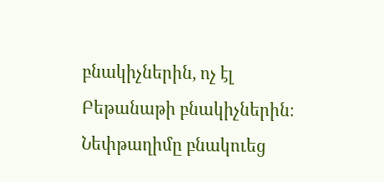բնակիչներին, ոչ էլ Բեթանաթի բնակիչներին։ Նեփթաղիմը բնակուեց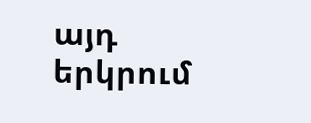այդ երկրում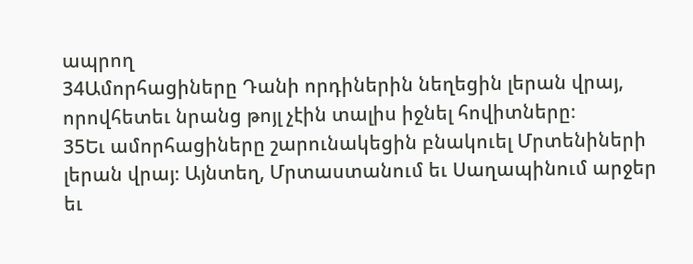ապրող
34Ամորհացիները Դանի որդիներին նեղեցին լերան վրայ, որովհետեւ նրանց թոյլ չէին տալիս իջնել հովիտները։
35Եւ ամորհացիները շարունակեցին բնակուել Մրտենիների լերան վրայ։ Այնտեղ, Մրտաստանում եւ Սաղապինում արջեր եւ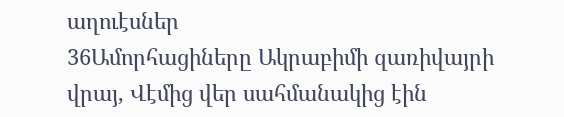աղուէսներ
36Ամորհացիները Ակրաբիմի զառիվայրի վրայ, Վէմից վեր սահմանակից էին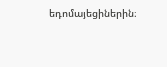եդոմայեցիներին։